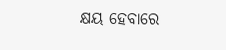କ୍ଷୟ ହେବାରେ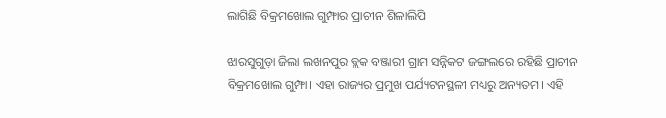ଲାଗିଛି ବିକ୍ରମଖୋଲ ଗୁମ୍ଫାର ପ୍ରାଚୀନ ଶିଳାଲିପି

ଝାରସୁଗୁଡ଼ା ଜିଲା ଲଖନପୁର ବ୍ଲକ ବଞ୍ଜାରୀ ଗ୍ରାମ ସନ୍ନିକଟ ଜଙ୍ଗଲରେ ରହିଛି ପ୍ରାଚୀନ ବିକ୍ରମଖୋଲ ଗୁମ୍ଫା। ଏହା ରାଜ୍ୟର ପ୍ରମୁଖ ପର୍ଯ୍ୟଟନସ୍ଥଳୀ ମଧ୍ୟରୁ ଅନ୍ୟତମ। ଏହି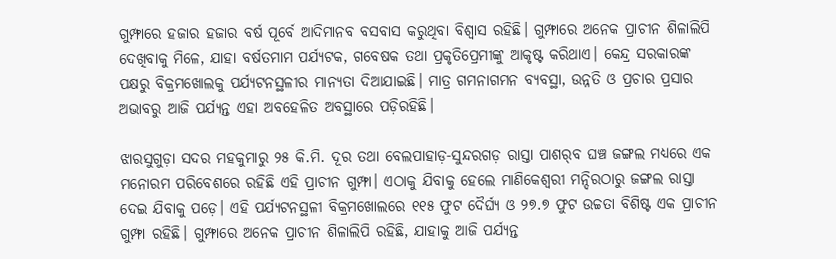ଗୁମ୍ଫାରେ ହଜାର ହଜାର ବର୍ଷ ପୂର୍ବେ ଆଦିମାନବ ବସବାସ କରୁଥିବା ବିଶ୍ୱାସ ରହିଛି। ଗୁମ୍ଫାରେ ଅନେକ ପ୍ରାଚୀନ ଶିଳାଲିପି ଦେଖିବାକୁ ମିଳେ, ଯାହା ବର୍ଷତମାମ ପର୍ଯ୍ୟଟକ, ଗବେଷକ ତଥା ପ୍ରକୃତିପ୍ରେମୀଙ୍କୁ ଆକୃଷ୍ଟ କରିଥାଏ। କେନ୍ଦ୍ର ସରକାରଙ୍କ ପକ୍ଷରୁ ବିକ୍ରମଖୋଲକୁ ପର୍ଯ୍ୟଟନସ୍ଥଳୀର ମାନ୍ୟତା ଦିଆଯାଇଛି। ମାତ୍ର ଗମନାଗମନ ବ୍ୟବସ୍ଥା, ଉନ୍ନତି ଓ ପ୍ରଚାର ପ୍ରସାର ଅଭାବରୁ ଆଜି ପର୍ଯ୍ୟନ୍ତ ଏହା ଅବହେଳିତ ଅବସ୍ଥାରେ ପଡ଼ିରହିଛି।

ଝାରସୁଗୁଡ଼ା ସଦର ମହକୁମାରୁ ୨୫ କି.ମି. ଦୂର ତଥା ବେଲପାହାଡ଼-ସୁନ୍ଦରଗଡ଼ ରାସ୍ତା ପାଶର୍‌ବ ଘଞ୍ଚ ଜଙ୍ଗଲ ମଧ୍ୟରେ ଏକ ମନୋରମ ପରିବେଶରେ ରହିଛି ଏହି ପ୍ରାଚୀନ ଗୁମ୍ଫା। ଏଠାକୁ ଯିବାକୁ ହେଲେ ମାଣିକେଶ୍ୱରୀ ମନ୍ଦିରଠାରୁ ଜଙ୍ଗଲ ରାସ୍ତା ଦେଇ ଯିବାକୁ ପଡ଼େ। ଏହି ପର୍ଯ୍ୟଟନସ୍ଥଳୀ ବିକ୍ରମଖୋଲରେ ୧୧୫ ଫୁଟ ଦୈର୍ଘ୍ୟ ଓ ୨୭.୭ ଫୁଟ ଉଚ୍ଚତା ବିଶିଷ୍ଟ ଏକ ପ୍ରାଚୀନ ଗୁମ୍ଫା ରହିଛି। ଗୁମ୍ଫାରେ ଅନେକ ପ୍ରାଚୀନ ଶିଳାଲିପି ରହିଛି, ଯାହାକୁ ଆଜି ପର୍ଯ୍ୟନ୍ତ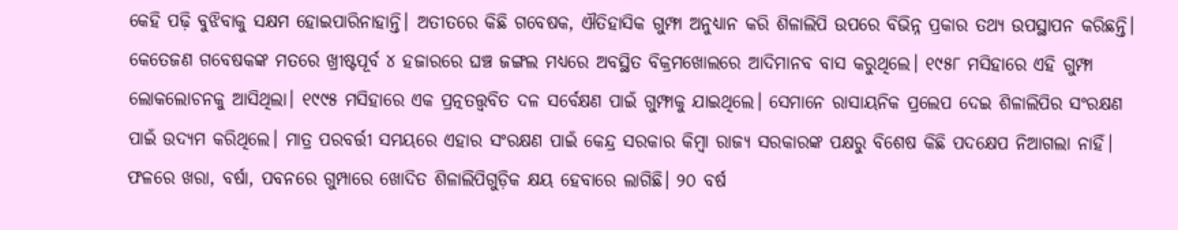କେହି ପଢ଼ି ବୁଝିବାକୁ ସକ୍ଷମ ହୋଇପାରିନାହାନ୍ତି। ଅତୀତରେ କିଛି ଗବେଷକ, ଐତିହାସିକ ଗୁମ୍ଫା ଅନୁଧ୍ୟାନ କରି ଶିଳାଲିପି ଉପରେ ବିଭିନ୍ନ ପ୍ରକାର ତଥ୍ୟ ଉପସ୍ଥାପନ କରିଛନ୍ତି। କେତେଜଣ ଗବେଷକଙ୍କ ମତରେ ଖ୍ରୀଷ୍ଟପୂର୍ବ ୪ ହଜାରରେ ଘଞ୍ଚ ଜଙ୍ଗଲ ମଧ୍ୟରେ ଅବସ୍ଥିତ ବିକ୍ରମଖୋଲରେ ଆଦିମାନବ ବାସ କରୁଥିଲେ। ୧୯୫୮ ମସିହାରେ ଏହି ଗୁମ୍ଫା ଲୋକଲୋଚନକୁ ଆସିଥିଲା। ୧୯୯୫ ମସିହାରେ ଏକ ପ୍ରତ୍ନତତ୍ତ୍ୱବିତ ଦଳ ସର୍ବେକ୍ଷଣ ପାଇଁ ଗୁମ୍ଫାକୁ ଯାଇଥିଲେ। ସେମାନେ ରାସାୟନିକ ପ୍ରଲେପ ଦେଇ ଶିଳାଲିପିର ସଂରକ୍ଷଣ ପାଇଁ ଉଦ୍ୟମ କରିଥିଲେ। ମାତ୍ର ପରବର୍ତ୍ତୀ ସମୟରେ ଏହାର ସଂରକ୍ଷଣ ପାଇଁ କେନ୍ଦ୍ର ସରକାର କିମ୍ବା ରାଜ୍ୟ ସରକାରଙ୍କ ପକ୍ଷରୁ ବିଶେଷ କିଛି ପଦକ୍ଷେପ ନିଆଗଲା ନାହିଁ। ଫଳରେ ଖରା, ବର୍ଷା, ପବନରେ ଗୁମ୍ପାରେ ଖୋଦିତ ଶିଳାଲିପିଗୁଡ଼ିକ କ୍ଷୟ ହେବାରେ ଲାଗିଛି। ୨୦ ବର୍ଷ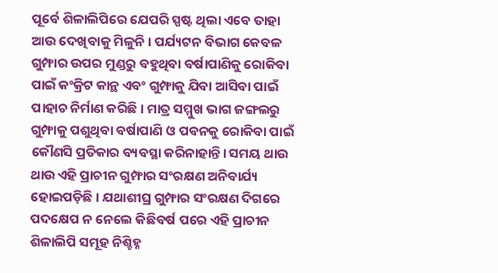ପୂର୍ବେ ଶିଳାଲିପିରେ ଯେପରି ସ୍ପଷ୍ଟ ଥିଲା ଏବେ ତାହା ଆଉ ଦେଖିବାକୁ ମିଳୁନି। ପର୍ଯ୍ୟଟନ ବିଭାଗ କେବଳ ଗୁମ୍ଫାର ଉପର ମୁଣ୍ଡରୁ ବହୁଥିବା ବର୍ଷାପାଣିକୁ ରୋକିବା ପାଇଁ କଂକ୍ରିଟ କାନ୍ଥ ଏବଂ ଗୁମ୍ଫାକୁ ଯିବା ଆସିବା ପାଇଁ ପାହାଚ ନିର୍ମାଣ କରିଛି। ମାତ୍ର ସମ୍ମୁଖ ଭାଗ ଜଙ୍ଗଲରୁ ଗୁମ୍ଫାକୁ ପଶୁଥିବା ବର୍ଷାପାଣି ଓ ପବନକୁ ରୋକିବା ପାଇଁ କୌଣସି ପ୍ରତିକାର ବ୍ୟବସ୍ଥା କରିନାହାନ୍ତି। ସମୟ ଥାଉ ଥାଉ ଏହି ପ୍ରାଚୀନ ଗୁମ୍ଫାର ସଂରକ୍ଷଣ ଅନିବାର୍ଯ୍ୟ ହୋଇପଡ଼ିଛି। ଯଥାଶୀଘ୍ର ଗୁମ୍ଫାର ସଂରକ୍ଷଣ ଦିଗରେ ପଦକ୍ଷେପ ନ ନେଲେ କିଛିବର୍ଷ ପରେ ଏହି ପ୍ରାଚୀନ ଶିଳାଲିପି ସମୂହ ନିଶ୍ଚିହ୍ନ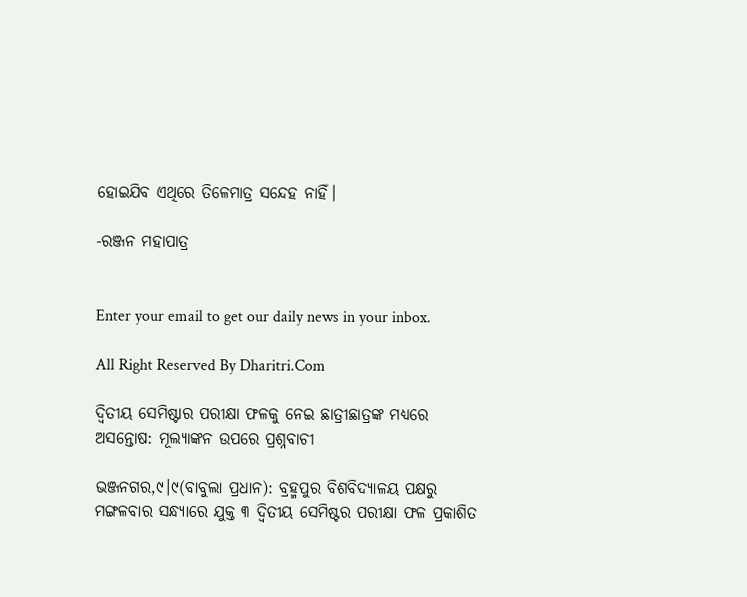ହୋଇଯିବ ଏଥିରେ ତିଳେମାତ୍ର ସନ୍ଦେହ ନାହିଁ।

-ରଞ୍ଜନ ମହାପାତ୍ର


Enter your email to get our daily news in your inbox.

All Right Reserved By Dharitri.Com

ଦ୍ୱିତୀୟ ସେମିଷ୍ଟାର ପରୀକ୍ଷା ଫଳକୁ ନେଇ ଛାତ୍ରୀଛାତ୍ରଙ୍କ ମଧ୍ୟରେ ଅସନ୍ତୋଷ: ମୂଲ୍ୟାଙ୍କନ ଉପରେ ପ୍ରଶ୍ନବାଚୀ

ଭଞ୍ଜନଗର,୯।୯(ବାବୁଲା ପ୍ରଧାନ): ବ୍ରହ୍ମପୁର ବିଶବିଦ୍ୟାଳୟ ପକ୍ଷରୁ ମଙ୍ଗଳବାର ସନ୍ଧ୍ୟାରେ ଯୁକ୍ତ ୩ ଦ୍ୱିତୀୟ ସେମିଷ୍ଟର ପରୀକ୍ଷା ଫଳ ପ୍ରକାଶିତ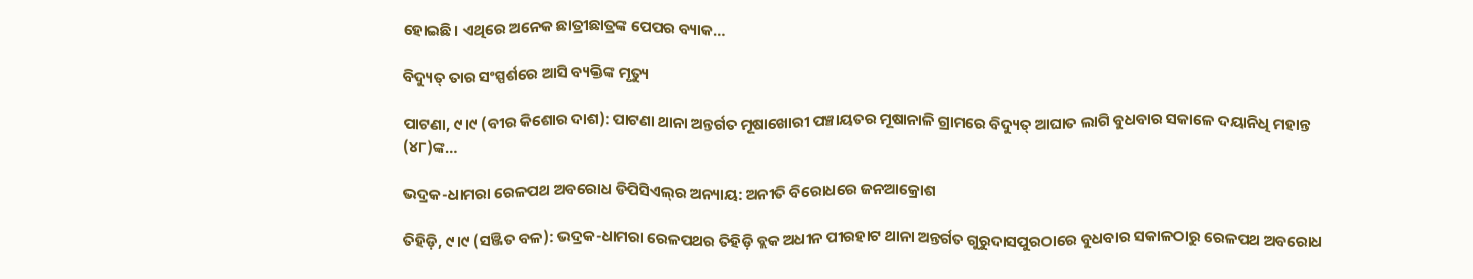ହୋଇଛି। ଏଥିରେ ଅନେକ ଛାତ୍ରୀଛାତ୍ରଙ୍କ ପେପର ବ୍ୟାକ…

ବିଦ୍ୟୁତ୍ ତାର ସଂସ୍ପର୍ଶରେ ଆସି ବ୍ୟକ୍ତିଙ୍କ ମୃତ୍ୟୁ

ପାଟଣା, ୯।୯ (ବୀର କିଶୋର ଦାଶ): ପାଟଣା ଥାନା ଅନ୍ତର୍ଗତ ମୂଷାଖୋରୀ ପଞ୍ଚାୟତର ମୂଷାନାଳି ଗ୍ରାମରେ ବିଦ୍ୟୁତ୍ ଆଘାତ ଲାଗି ବୁଧବାର ସକାଳେ ଦୟାନିଧି ମହାନ୍ତ (୪୮)ଙ୍କ…

ଭଦ୍ରକ-ଧାମରା ରେଳପଥ ଅବରୋଧ ଡିପିସିଏଲ୍‌ର ଅନ୍ୟାୟ: ଅନୀତି ବିରୋଧରେ ଜନଆକ୍ରୋଶ

ତିହିଡ଼ି, ୯।୯ (ସଞ୍ଜିତ ବଳ): ଭଦ୍ରକ-ଧାମରା ରେଳପଥର ତିହିଡ଼ି ବ୍ଲକ ଅଧୀନ ପୀରହାଟ ଥାନା ଅନ୍ତର୍ଗତ ଗୁରୁଦାସପୁରଠାରେ ବୁଧବାର ସକାଳଠାରୁ ରେଳପଥ ଅବରୋଧ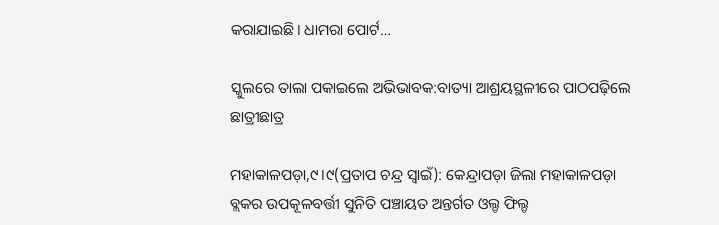କରାଯାଇଛି। ଧାମରା ପୋର୍ଟ…

ସ୍କୁଲରେ ତାଲା ପକାଇଲେ ଅଭିଭାବକ:ବାତ୍ୟା ଆଶ୍ରୟସ୍ଥଳୀରେ ପାଠପଢ଼ିଲେ ଛାତ୍ରୀଛାତ୍ର

ମହାକାଳପଡ଼ା,୯।୯(ପ୍ରତାପ ଚନ୍ଦ୍ର ସ୍ବାଇଁ): କେନ୍ଦ୍ରାପଡ଼ା ଜିଲା ମହାକାଳପଡ଼ା ବ୍ଲକର ଉପକୂଳବର୍ତ୍ତୀ ସୁନିତି ପଞ୍ଚାୟତ ଅନ୍ତର୍ଗତ ଓଲ୍ଡ ଫିଲ୍ଡ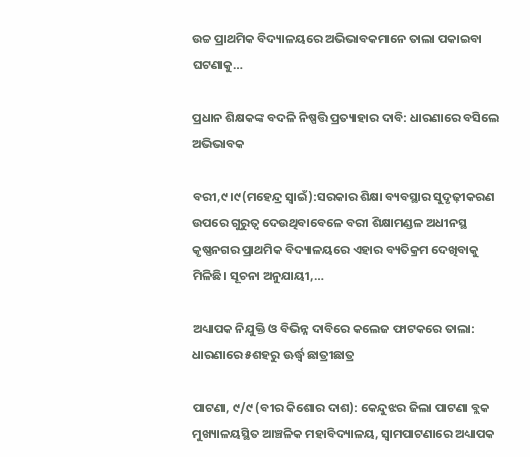ଉଚ୍ଚ ପ୍ରାଥମିକ ବିଦ୍ୟାଳୟରେ ଅଭିଭାବକମାନେ ତାଲା ପକାଇବା ଘଟଣାକୁ…

ପ୍ରଧାନ ଶିକ୍ଷକଙ୍କ ବଦଳି ନିଷ୍ପତ୍ତି ପ୍ରତ୍ୟାହାର ଦାବି: ଧାରଣାରେ ବସିଲେ ଅଭିଭାବକ

ବରୀ,୯।୯(ମହେନ୍ଦ୍ର ସ୍ବାଇଁ):ସରକାର ଶିକ୍ଷା ବ୍ୟବସ୍ଥାର ସୁଦୃଢ଼ୀକରଣ ଉପରେ ଗୁରୁତ୍ୱ ଦେଉଥିବାବେଳେ ବରୀ ଶିକ୍ଷାମଣ୍ଡଳ ଅଧୀନସ୍ଥ କୃଷ୍ଣନଗର ପ୍ରାଥମିକ ବିଦ୍ୟାଳୟରେ ଏହାର ବ୍ୟତିକ୍ରମ ଦେଖିବାକୁ ମିଳିଛି। ସୂଚନା ଅନୁଯାୟୀ,…

ଅଧ୍ୟାପକ ନିଯୁକ୍ତି ଓ ବିଭିନ୍ନ ଦାବିରେ କଲେଜ ଫାଟକରେ ତାଲା: ଧାରଣାରେ ୫ଶହରୁ ଊର୍ଦ୍ଧ୍ୱ ଛାତ୍ରୀଛାତ୍ର

ପାଟଣା, ୯/୯ (ବୀର କିଶୋର ଦାଶ): କେନ୍ଦୁଝର ଜିଲା ପାଟଣା ବ୍ଲକ ମୁଖ୍ୟାଳୟସ୍ଥିତ ଆଞ୍ଚଳିକ ମହାବିଦ୍ୟାଳୟ, ସ୍ୱାମପାଟଣାରେ ଅଧ୍ୟାପକ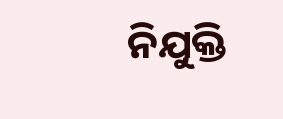ନିଯୁକ୍ତି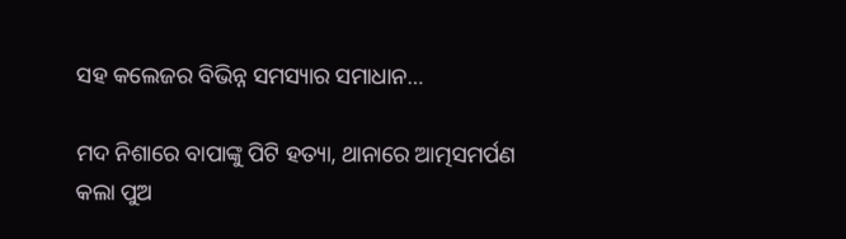ସହ କଲେଜର ବିଭିନ୍ନ ସମସ୍ୟାର ସମାଧାନ…

ମଦ ନିଶାରେ ବାପାଙ୍କୁ ପିଟି ହତ୍ୟା, ଥାନାରେ ଆତ୍ମସମର୍ପଣ କଲା ପୁଅ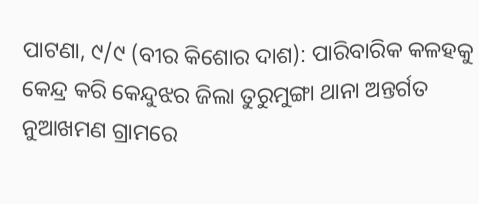ପାଟଣା, ୯/୯ (ବୀର କିଶୋର ଦାଶ): ପାରିବାରିକ କଳହକୁ କେନ୍ଦ୍ର କରି କେନ୍ଦୁଝର ଜିଲା ତୁରୁମୁଙ୍ଗା ଥାନା ଅନ୍ତର୍ଗତ ନୁଆଖମଣ ଗ୍ରାମରେ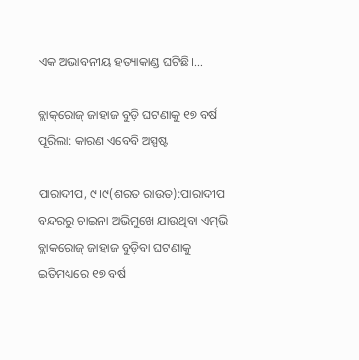ଏକ ଅଭାବନୀୟ ହତ୍ୟାକାଣ୍ଡ ଘଟିଛି।…

ବ୍ଲାକ୍‌ରୋଜ୍‌ ଜାହାଜ ବୁଡ଼ି ଘଟଣାକୁ ୧୭ ବର୍ଷ ପୂରିଲା: କାରଣ ଏବେବି ଅସ୍ପଷ୍ଟ

ପାରାଦୀପ, ୯।୯(ଶରତ ରାଉତ):ପାରାଦୀପ ବନ୍ଦରରୁ ଚାଇନା ଅଭିମୁଖେ ଯାଉଥିବା ଏମ୍‌ଭି ବ୍ଲାକରୋଜ୍‌ ଜାହାଜ ବୁଡ଼ିବା ଘଟଣାକୁ ଇତିମଧ୍ୟରେ ୧୭ ବର୍ଷ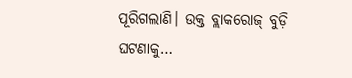ପୂରିଗଲାଣି। ଉକ୍ତ ବ୍ଲାକରୋଜ୍‌ ବୁଡ଼ି ଘଟଣାକୁ…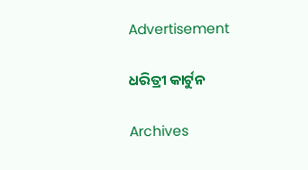Advertisement

ଧରିତ୍ରୀ କାର୍ଟୁନ

Archives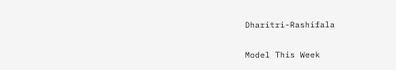Dharitri-Rashifala

Model This Week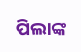ପିଲାଙ୍କ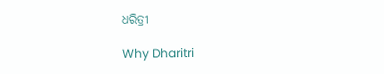ଧରିତ୍ରୀ

Why Dharitri